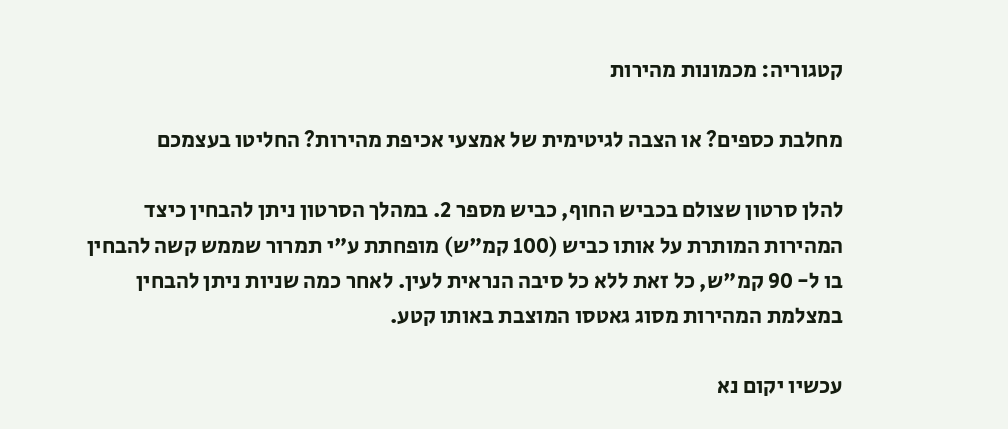קטגוריה: מכמונות מהירות

מחלבת כספים? או הצבה לגיטימית של אמצעי אכיפת מהירות? החליטו בעצמכם

להלן סרטון שצולם בכביש החוף, כביש מספר 2. במהלך הסרטון ניתן להבחין כיצד המהירות המותרת על אותו כביש (100 קמ"ש) מופחתת ע"י תמרור שממש קשה להבחין בו ל- 90 קמ"ש, כל זאת ללא כל סיבה הנראית לעין. לאחר כמה שניות ניתן להבחין במצלמת המהירות מסוג גאטסו המוצבת באותו קטע.

עכשיו יקום נא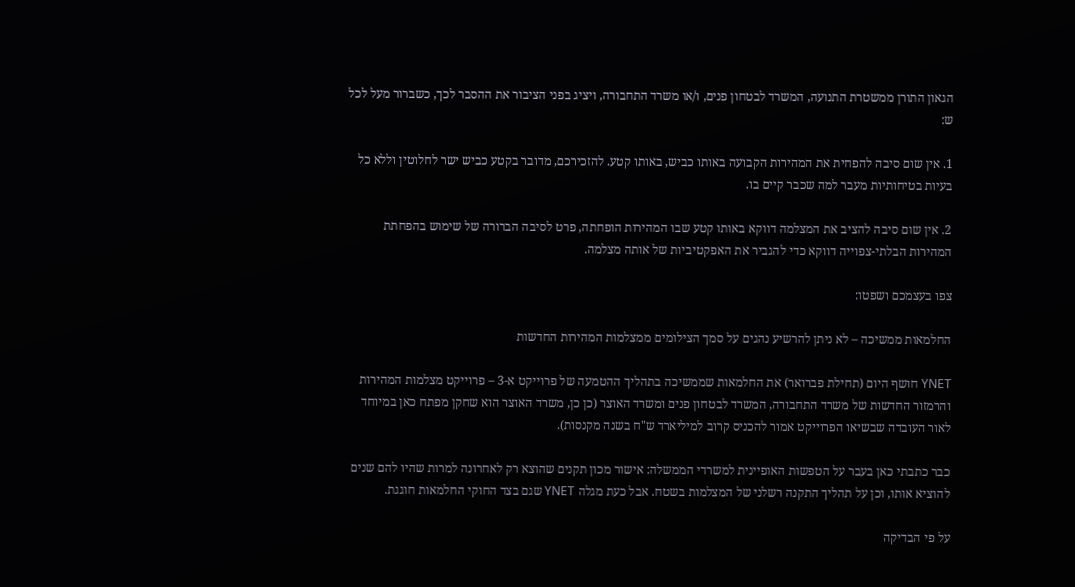הגאון התורן ממשטרת התנועה, המשרד לבטחון פנים, ו/או משרד התחבורה, ויציג בפני הציבור את ההסבר לכך, כשברור מעל לכל ש:

1. אין שום סיבה להפחית את המהירות הקבועה באותו כביש, באותו קטע. להזכירכם, מדובר בקטע כביש ישר לחלוטין וללא כל בעיות בטיחותיות מעבר למה שכבר קיים בו.

2. אין שום סיבה להציב את המצלמה דווקא באותו קטע שבו המהירות הופחתה, פרט לסיבה הברורה של שימוש בהפחתת המהירות הבלתי-צפוייה דווקא כדי להגביר את האפקטיביות של אותה מצלמה.

צפו בעצמכם ושפטו:

החלמאות ממשיכה – לא ניתן להרשיע נהגים על סמך הצילומים ממצלמות המהירות החדשות

YNET חושף היום (תחילת פברואר) את החלמאות שממשיכה בתהליך ההטמעה של פרוייקט א-3 – פרוייקט מצלמות המהירות והרמזור החדשות של משרד התחבורה, המשרד לבטחון פנים ומשרד האוצר (כן כן, משרד האוצר הוא שחקן מפתח כאן במיוחד לאור העובדה שבשיאו הפרוייקט אמור להכניס קרוב למיליארד ש"ח בשנה מקנסות).

כבר כתבתי כאן בעבר על הטפשות האופיינית למשרדי הממשלה: אישור מכון תקנים שהוצא רק לאחרונה למרות שהיו להם שנים להוציא אותו, וכן על תהליך התקנה רשלני של המצלמות בשטח. אבל כעת מגלה YNET שגם בצד החוקי החלמאות חוגגת.

על פי הבדיקה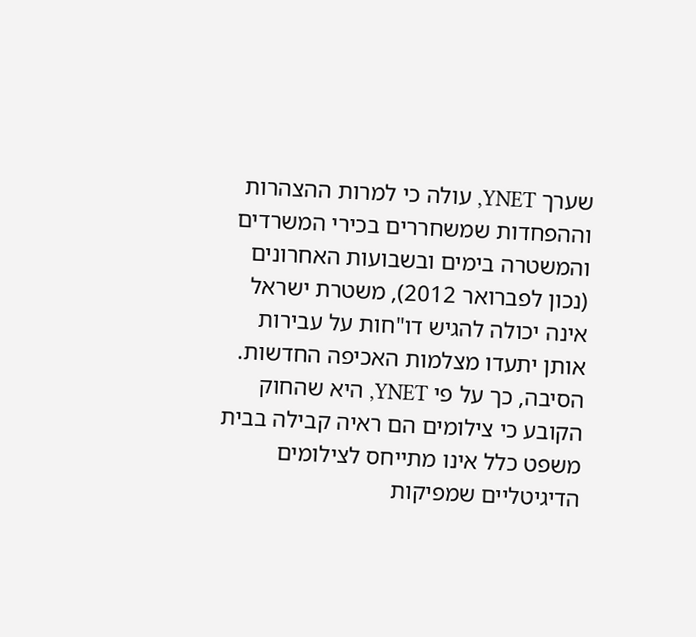שערך YNET, עולה כי למרות ההצהרות וההפחדות שמשחררים בכירי המשרדים והמשטרה בימים ובשבועות האחרונים (נכון לפברואר 2012), משטרת ישראל אינה יכולה להגיש דו"חות על עבירות אותן יתעדו מצלמות האכיפה החדשות. הסיבה, כך על פי YNET, היא שהחוק הקובע כי צילומים הם ראיה קבילה בבית משפט כלל אינו מתייחס לצילומים הדיגיטליים שמפיקות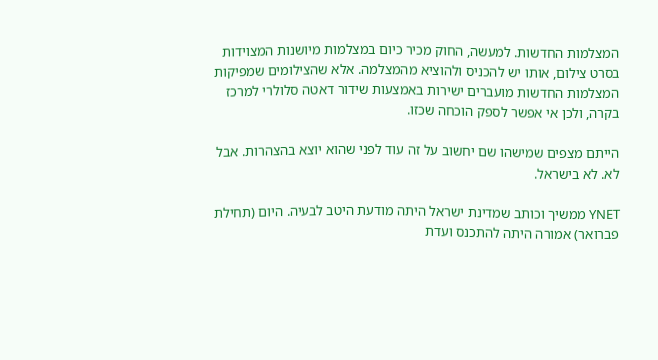המצלמות החדשות. למעשה, החוק מכיר כיום במצלמות מיושנות המצוידות בסרט צילום, אותו יש להכניס ולהוציא מהמצלמה. אלא שהצילומים שמפיקות המצלמות החדשות מועברים ישירות באמצעות שידור דאטה סלולרי למרכז בקרה, ולכן אי אפשר לספק הוכחה שכזו.

הייתם מצפים שמישהו שם יחשוב על זה עוד לפני שהוא יוצא בהצהרות. אבל לא. לא בישראל.

YNET ממשיך וכותב שמדינת ישראל היתה מודעת היטב לבעיה. היום (תחילת פברואר) אמורה היתה להתכנס ועדת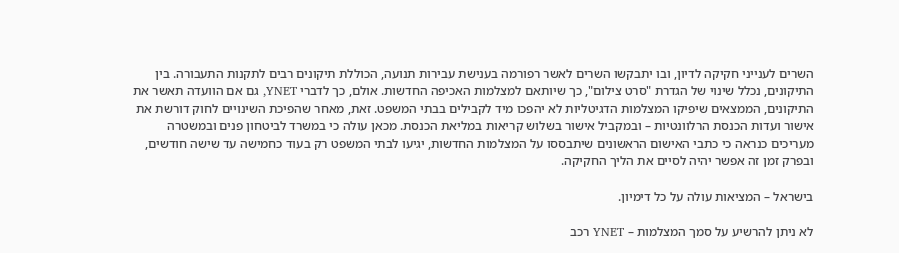השרים לענייני חקיקה לדיון, ובו יתבקשו השרים לאשר רפורמה בענישת עבירות תנועה, הכוללת תיקונים רבים לתקנות התעבורה. בין התיקונים, נכלל שינוי של הגדרת "סרט צילום", כך שיותאם למצלמות האכיפה החדשות. אולם, כך לדברי YNET, גם אם הוועדה תאשר את התיקונים, הממצאים שיפיקו המצלמות הדגיטליות לא יהפכו מיד לקבילים בבתי המשפט. זאת, מאחר שהפיכת השינויים לחוק דורשת את אישור ועדות הכנסת הרלוונטיות – ובמקביל אישור בשלוש קריאות במליאת הכנסת. מכאן עולה כי במשרד לביטחון פנים ובמשטרה מעריכים כנראה כי כתבי האישום הראשונים שיתבססו על המצלמות החדשות, יגיעו לבתי המשפט רק בעוד כחמישה עד שישה חודשים, ובפרק זמן זה אפשר יהיה לסיים את הליך החקיקה.

בישראל – המציאות עולה על כל דימיון.

לא ניתן להרשיע על סמך המצלמות – YNET רכב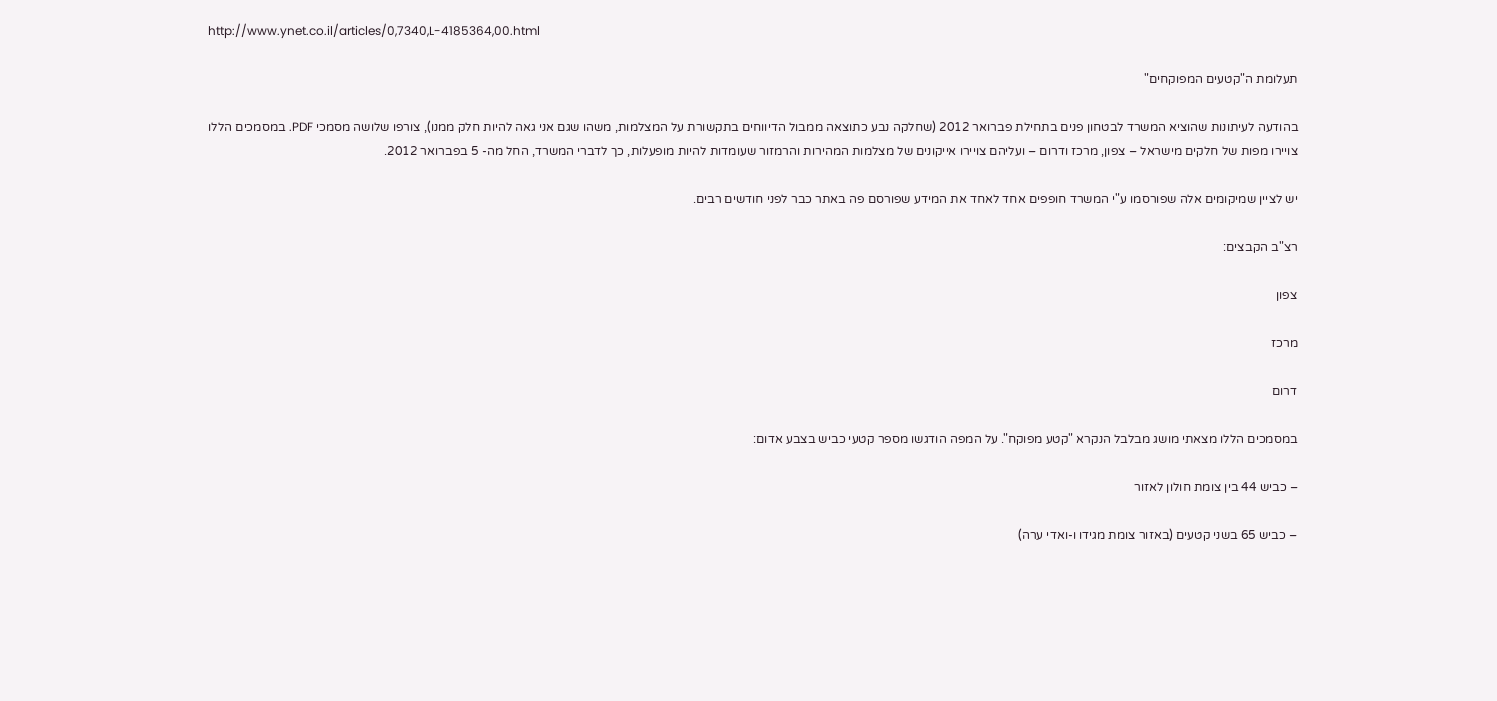http://www.ynet.co.il/articles/0,7340,L-4185364,00.html

תעלומת ה"קטעים המפוקחים"

בהודעה לעיתונות שהוציא המשרד לבטחון פנים בתחילת פברואר 2012 (שחלקה נבע כתוצאה ממבול הדיווחים בתקשורת על המצלמות, משהו שגם אני גאה להיות חלק ממנו), צורפו שלושה מסמכי PDF. במסמכים הללו צויירו מפות של חלקים מישראל – צפון, מרכז ודרום – ועליהם צויירו אייקונים של מצלמות המהירות והרמזור שעומדות להיות מופעלות, כך לדברי המשרד, החל מה- 5 בפברואר 2012.

יש לציין שמיקומים אלה שפורסמו ע"י המשרד חופפים אחד לאחד את המידע שפורסם פה באתר כבר לפני חודשים רבים.

רצ"ב הקבצים:

צפון

מרכז

דרום

במסמכים הללו מצאתי מושג מבלבל הנקרא "קטע מפוקח". על המפה הודגשו מספר קטעי כביש בצבע אדום:

– כביש 44 בין צומת חולון לאזור

– כביש 65 בשני קטעים (באזור צומת מגידו ו-ואדי ערה)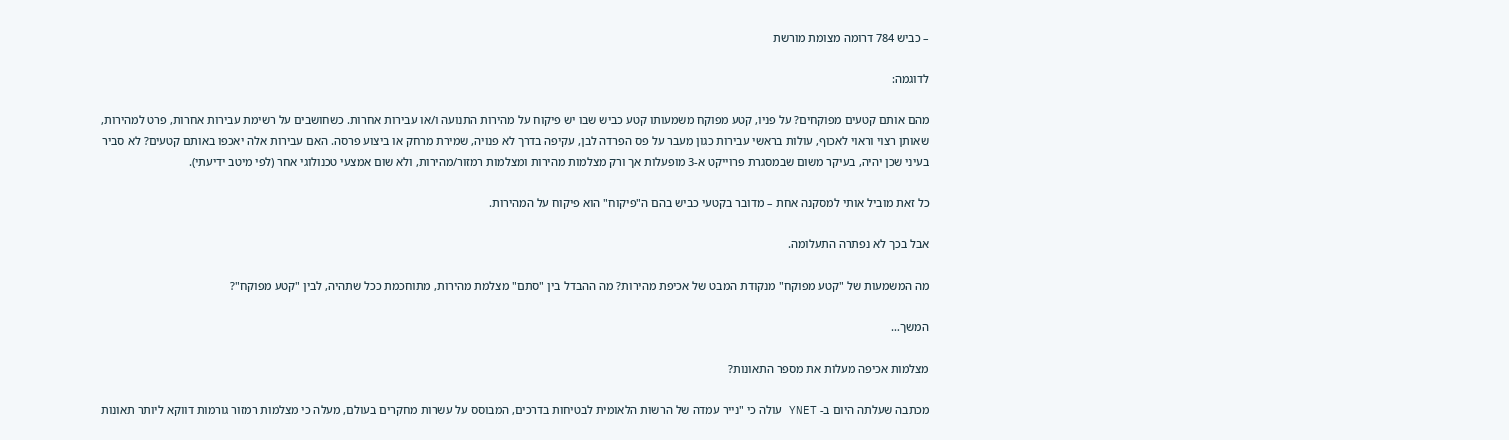– כביש 784 דרומה מצומת מורשת

לדוגמה:

מהם אותם קטעים מפוקחים? על פניו, קטע מפוקח משמעותו קטע כביש שבו יש פיקוח על מהירות התנועה ו/או עבירות אחרות. כשחושבים על רשימת עבירות אחרות, פרט למהירות, שאותן רצוי וראוי לאכוף, עולות בראשי עבירות כגון מעבר על פס הפרדה לבן, עקיפה בדרך לא פנויה, שמירת מרחק או ביצוע פרסה. האם עבירות אלה יאכפו באותם קטעים? לא סביר בעיני שכן יהיה, בעיקר משום שבמסגרת פרוייקט א-3 מופעלות אך ורק מצלמות מהירות ומצלמות רמזור/מהירות, ולא שום אמצעי טכנולוגי אחר (לפי מיטב ידיעתי).

כל זאת מוביל אותי למסקנה אחת – מדובר בקטעי כביש בהם ה"פיקוח" הוא פיקוח על המהירות.

אבל בכך לא נפתרה התעלומה.

מה המשמעות של "קטע מפוקח" מנקודת המבט של אכיפת מהירות? מה ההבדל בין "סתם" מצלמת מהירות, מתוחכמת ככל שתהיה, לבין "קטע מפוקח"?

המשך…

מצלמות אכיפה מעלות את מספר התאונות?

מכתבה שעלתה היום ב- YNET עולה כי "נייר עמדה של הרשות הלאומית לבטיחות בדרכים, המבוסס על עשרות מחקרים בעולם, מעלה כי מצלמות רמזור גורמות דווקא ליותר תאונות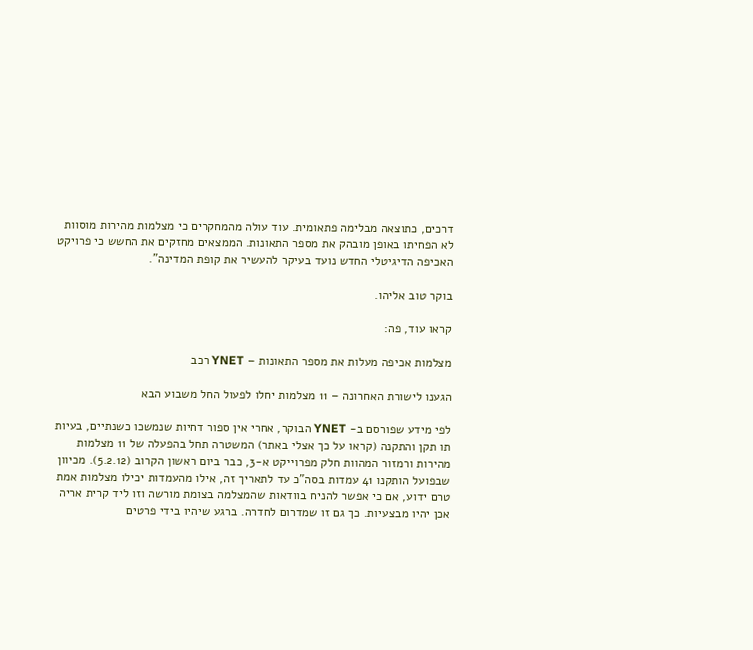דרכים, כתוצאה מבלימה פתאומית. עוד עולה מהמחקרים כי מצלמות מהירות מוסוות לא הפחיתו באופן מובהק את מספר התאונות. הממצאים מחזקים את החשש כי פרויקט האכיפה הדיגיטלי החדש נועד בעיקר להעשיר את קופת המדינה".

בוקר טוב אליהו.

קראו עוד, פה:

מצלמות אכיפה מעלות את מספר התאונות – YNET רכב

הגענו לישורת האחרונה – 11 מצלמות יחלו לפעול החל משבוע הבא

לפי מידע שפורסם ב- YNET הבוקר, אחרי אין ספור דחיות שנמשכו כשנתיים, בעיות תו תקן והתקנה (קראו על כך אצלי באתר) המשטרה תחל בהפעלה של 11 מצלמות מהירות ורמזור המהוות חלק מפרוייקט א-3, כבר ביום ראשון הקרוב (5.2.12). מכיוון שבפועל הותקנו 41 עמדות בסה"כ עד לתאריך זה, אילו מהעמדות יכילו מצלמות אמת טרם ידוע, אם כי אפשר להניח בוודאות שהמצלמה בצומת מורשה וזו ליד קרית אריה אכן יהיו מבצעיות. כך גם זו שמדרום לחדרה. ברגע שיהיו בידי פרטים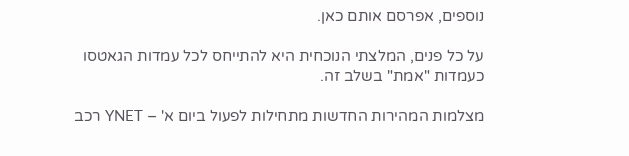נוספים, אפרסם אותם כאן.

על כל פנים, המלצתי הנוכחית היא להתייחס לכל עמדות הגאטסו כעמדות "אמת" בשלב זה.

מצלמות המהירות החדשות מתחילות לפעול ביום א' – YNET רכב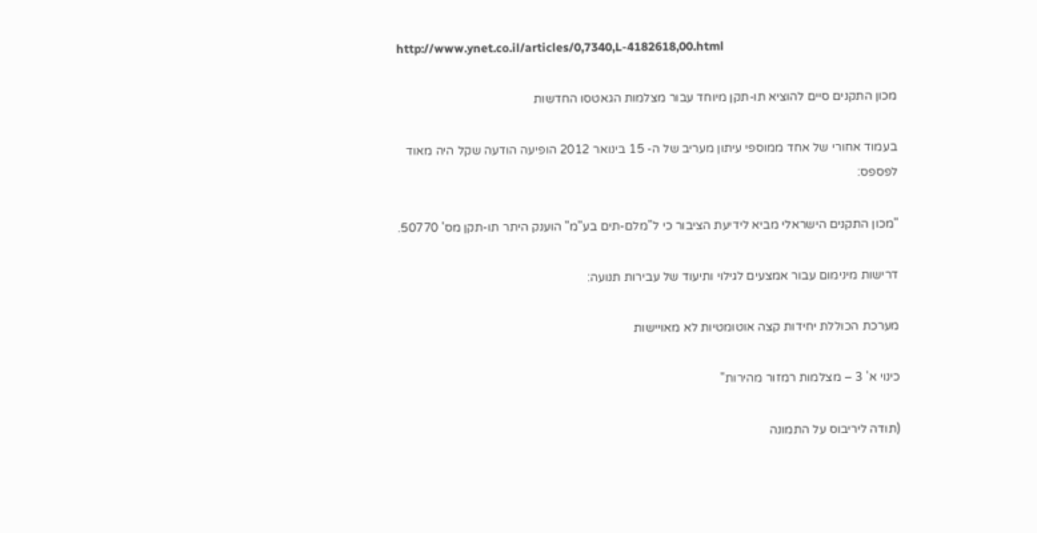http://www.ynet.co.il/articles/0,7340,L-4182618,00.html

מכון התקנים סיים להוציא תו-תקן מיוחד עבור מצלמות הגאטסו החדשות

בעמוד אחורי של אחד ממוספי עיתון מעריב של ה- 15 בינואר 2012 הופיעה הודעה שקל היה מאוד לפספס:

"מכון התקנים הישראלי מביא לידיעת הציבור כי ל"מלם-תים בע"מ" הוענק היתר תו-תקן מס' 50770.

דרישות מינימום עבור אמצעים לגילוי ותיעוד של עבירות תנועה:

מערכת הכוללת יחידות קצה אוטומטיות לא מאויישות

כינוי א' 3 – מצלמות רמזור מהירות"

(תודה ליריבוס על התמונה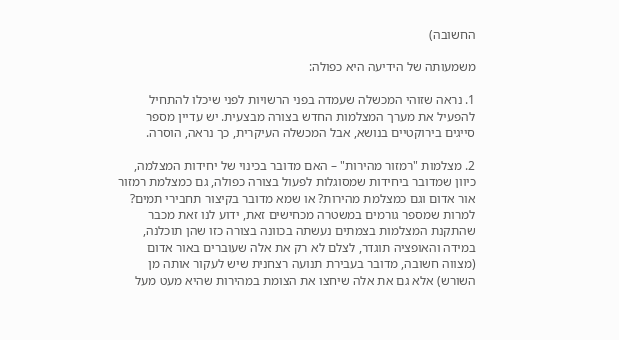החשובה)

משמעותה של הידיעה היא כפולה:

1. נראה שזוהי המכשלה שעמדה בפני הרשויות לפני שיכלו להתחיל להפעיל את מערך המצלמות החדש בצורה מבצעית. יש עדיין מספר סייגים בירוקטיים בנושא, אבל המכשלה העיקרית, כך נראה, הוסרה.

2. מצלמות "רמזור מהירות" – האם מדובר בכינוי של יחידות המצלמה, כיוון שמדובר ביחידות שמסוגלות לפעול בצורה כפולה, גם כמצלמת רמזור אור אדום וגם כמצלמת מהירות? או שמא מדובר בקיצור תחבירי תמים? למרות שמספר גורמים במשטרה מכחישים זאת, ידוע לנו זאת מכבר שהתקנת המצלמות בצמתים נעשתה בכוונה בצורה כזו שהן תוכלנה, במידה והאופציה תוגדר, לצלם לא רק את אלה שעוברים באור אדום (מצווה חשובה, מדובר בעבירת תנועה רצחנית שיש לעקור אותה מן השורש) אלא גם את אלה שיחצו את הצומת במהירות שהיא מעט מעל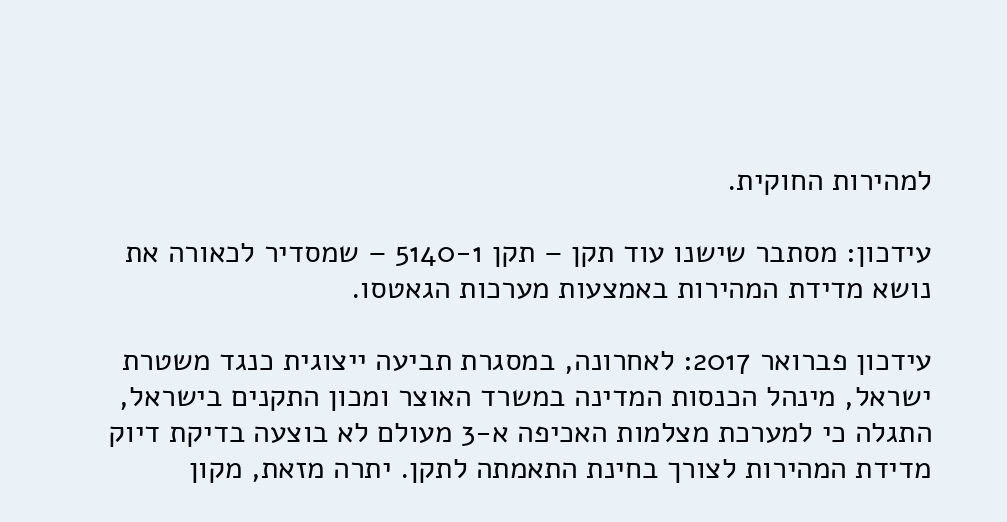למהירות החוקית.

עידכון: מסתבר שישנו עוד תקן – תקן 5140-1 – שמסדיר לכאורה את נושא מדידת המהירות באמצעות מערכות הגאטסו.

עידכון פברואר 2017: לאחרונה, במסגרת תביעה ייצוגית כנגד משטרת ישראל, מינהל הכנסות המדינה במשרד האוצר ומכון התקנים בישראל, התגלה כי למערכת מצלמות האכיפה א-3 מעולם לא בוצעה בדיקת דיוק מדידת המהירות לצורך בחינת התאמתה לתקן. יתרה מזאת, מקון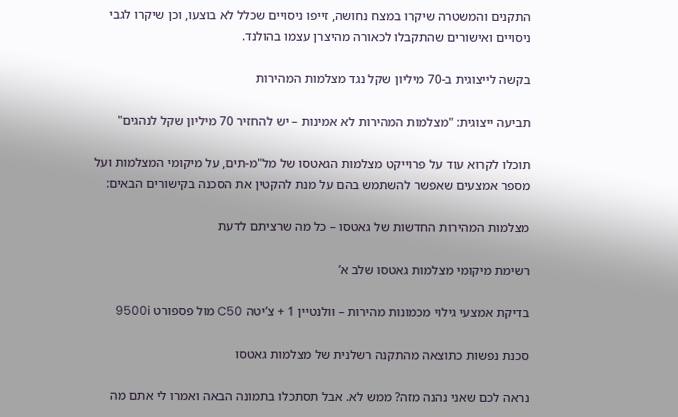התקנים והמשטרה שיקרו במצח נחושה, זייפו ניסויים שכלל לא בוצעו, וכן שיקרו לגבי ניסויים ואישורים שהתקבלו לכאורה מהיצרן עצמו בהולנד.

בקשה לייצוגית ב-70 מיליון שקל נגד מצלמות המהירות

תביעה ייצוגית: "מצלמות המהירות לא אמינות – יש להחזיר 70 מיליון שקל לנהגים"

תוכלו לקרוא עוד על פרוייקט מצלמות הגאטסו של מל"מ-תים, על מיקומי המצלמות ועל מספר אמצעים שאפשר להשתמש בהם על מנת להקטין את הסכנה בקישורים הבאים:

מצלמות המהירות החדשות של גאטסו – כל מה שרציתם לדעת

רשימת מיקומי מצלמות גאטסו שלב א’

בדיקת אמצעי גילוי מכמונות מהירות – וולנטיין 1 + צ’יטה C50 מול פספורט 9500i

סכנת נפשות כתוצאה מהתקנה רשלנית של מצלמות גאטסו

נראה לכם שאני נהנה מזה? ממש לא. אבל תסתכלו בתמונה הבאה ואמרו לי אתם מה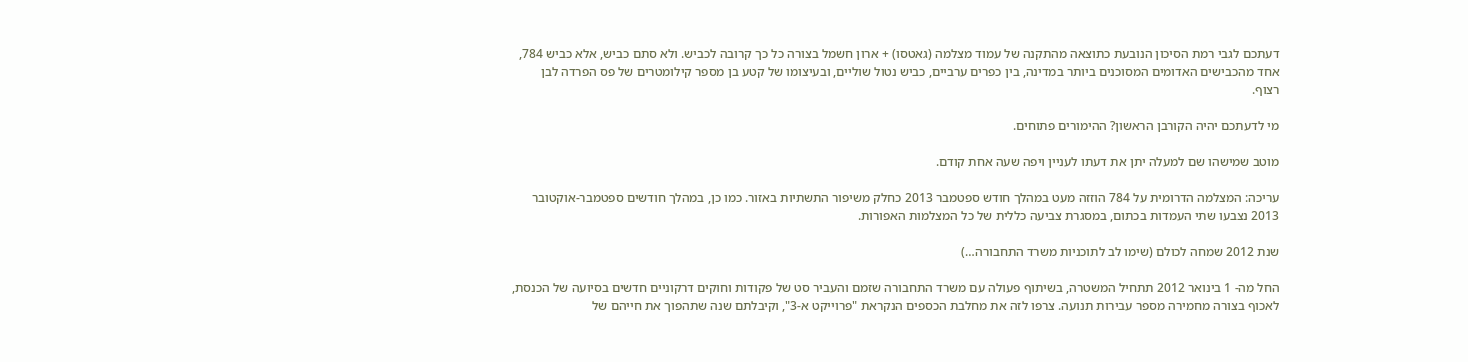דעתכם לגבי רמת הסיכון הנובעת כתוצאה מהתקנה של עמוד מצלמה (גאטסו) + ארון חשמל בצורה כל כך קרובה לכביש. ולא סתם כביש, אלא כביש 784, אחד מהכבישים האדומים המסוכנים ביותר במדינה, בין כפרים ערביים, כביש נטול שוליים, ובעיצומו של קטע בן מספר קילומטרים של פס הפרדה לבן רצוף.

מי לדעתכם יהיה הקורבן הראשון? ההימורים פתוחים.

מוטב שמישהו שם למעלה יתן את דעתו לעניין ויפה שעה אחת קודם.

עריכה: המצלמה הדרומית על 784 הוזזה מעט במהלך חודש ספטמבר 2013 כחלק משיפור התשתיות באזור. כמו כן, במהלך חודשים ספטמבר-אוקטובר 2013 נצבעו שתי העמדות בכתום, במסגרת צביעה כללית של כל המצלמות האפורות.

שנת 2012 שמחה לכולם (שימו לב לתוכניות משרד התחבורה…)

החל מה- 1 בינואר 2012 תתחיל המשטרה, בשיתוף פעולה עם משרד התחבורה שזמם והעביר סט של פקודות וחוקים דרקוניים חדשים בסיועה של הכנסת, לאכוף בצורה מחמירה מספר עבירות תנועה. צרפו לזה את מחלבת הכספים הנקראת "פרוייקט א-3", וקיבלתם שנה שתהפוך את חייהם של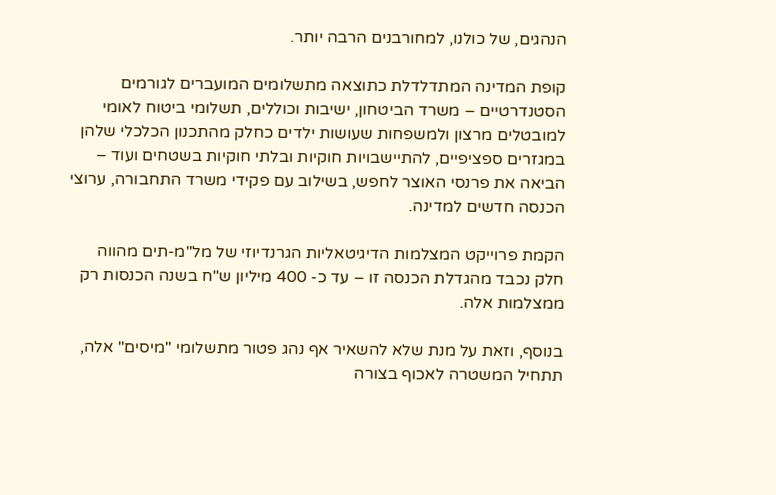הנהגים, של כולנו, למחורבנים הרבה יותר.

קופת המדינה המתדלדלת כתוצאה מתשלומים המועברים לגורמים הסטנדרטיים – משרד הביטחון, ישיבות וכוללים, תשלומי ביטוח לאומי למובטלים מרצון ולמשפחות שעושות ילדים כחלק מהתכנון הכלכלי שלהן במגזרים ספציפיים, להתיישבויות חוקיות ובלתי חוקיות בשטחים ועוד – הביאה את פרנסי האוצר לחפש, בשילוב עם פקידי משרד התחבורה, ערוצי הכנסה חדשים למדינה.

הקמת פרוייקט המצלמות הדיגיטאליות הגרנדיוזי של מל"מ-תים מהווה חלק נכבד מהגדלת הכנסה זו – עד כ- 400 מיליון ש"ח בשנה הכנסות רק ממצלמות אלה.

בנוסף, וזאת על מנת שלא להשאיר אף נהג פטור מתשלומי "מיסים" אלה, תתחיל המשטרה לאכוף בצורה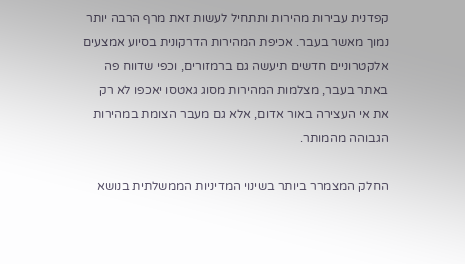קפדנית עבירות מהירות ותתחיל לעשות זאת מרף הרבה יותר נמוך מאשר בעבר. אכיפת המהירות הדרקונית בסיוע אמצעים אלקטרוניים חדשים תיעשה גם ברמזורים, וכפי שדווח פה באתר בעבר, מצלמות המהירות מסוג גאטסו יאכפו לא רק את אי העצירה באור אדום, אלא גם מעבר הצומת במהירות הגבוהה מהמותר.

החלק המצמרר ביותר בשינוי המדיניות הממשלתית בנושא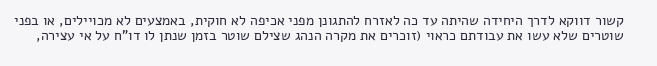קשור דווקא לדרך היחידה שהיתה עד כה לאזרח להתגונן מפני אכיפה לא חוקית, באמצעים לא מכויילים, או בפני שוטרים שלא עשו את עבודתם כראוי (זוכרים את מקרה הנהג שצילם שוטר בזמן שנתן לו דו"ח על אי עצירה,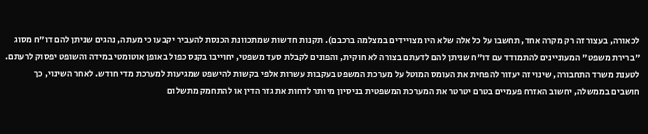לכאורה, בעצור זה רק מקרה אחד, תחשבו על כל אלה שלא היו מצויידים במצלמה ברכבם). תקנות חדשות שמתכוונת הכנסת להעביר יקבעו כי מעתה, נהגים שניתן להם דו"ח מסוג "ברירת משפט" המעוניינים להתמודד עם דו"ח שניתן להם לדעתם בצורה לא חוקית, והפונים לקבלת סעד משפטי, יחוייבו בקנס כפול באופן אוטומטי במידה והשופט יפסוק לרעתם. לטענת משרד התחבורה, שינוי זה יעזור להפחית את העומס המוטל על מערכת המשפט בעקבות עשרות אלפי בקשות להישפט שמגיעות למערכת מדי חודש. לאחר השינוי, כך חושבים בממשלה, יחשוב האזרח פעמיים בטרם יטרטר את המערכת המשפטית בניסיון מיותר לדחות את גזר הדין או להתחמק מתשלום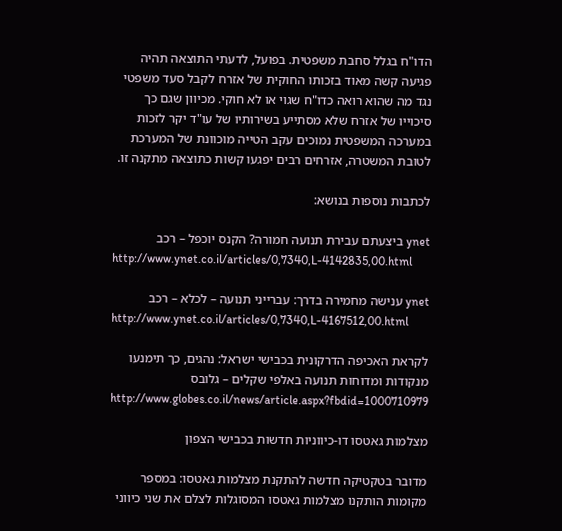הדו"ח בגלל סחבת משפטית. בפועל, לדעתי התוצאה תהיה פגיעה קשה מאוד בזכותו החוקית של אזרח לקבל סעד משפטי נגד מה שהוא רואה כדו"ח שגוי או לא חוקי. מכיוון שגם כך סיכוייו של אזרח שלא מסתייע בשירותיו של עו"ד יקר לזכות במערכה המשפטית נמוכים עקב הטייה מוכוונת של המערכת לטובת המשטרה, אזרחים רבים יפגעו קשות כתוצאה מתקנה זו.

לכתבות נוספות בנושא:

ynet ביצעתם עבירת תנועה חמורה? הקנס יוכפל – רכב
http://www.ynet.co.il/articles/0,7340,L-4142835,00.html

ynet ענישה מחמירה בדרך: עברייני תנועה – לכלא – רכב
http://www.ynet.co.il/articles/0,7340,L-4167512,00.html

לקראת האכיפה הדרקונית בכבישי ישראל: נהגים, כך תימנעו מנקודות ומדוחות תנועה באלפי שקלים – גלובס
http://www.globes.co.il/news/article.aspx?fbdid=1000710979

מצלמות גאטסו דו-כיווניות חדשות בכבישי הצפון

מדובר בטקטיקה חדשה להתקנת מצלמות גאטסו: במספר מקומות הותקנו מצלמות גאטסו המסוגלות לצלם את שני כיווני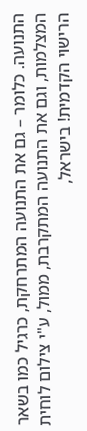התנועה. כלומר – גם את התנועה המתרחקת, כרגיל כמו בשאר המצלמות, וגם את התנועה המתקרבת, ממול, ע"י צילום לוחית הרישוי הקדמית! בישראל,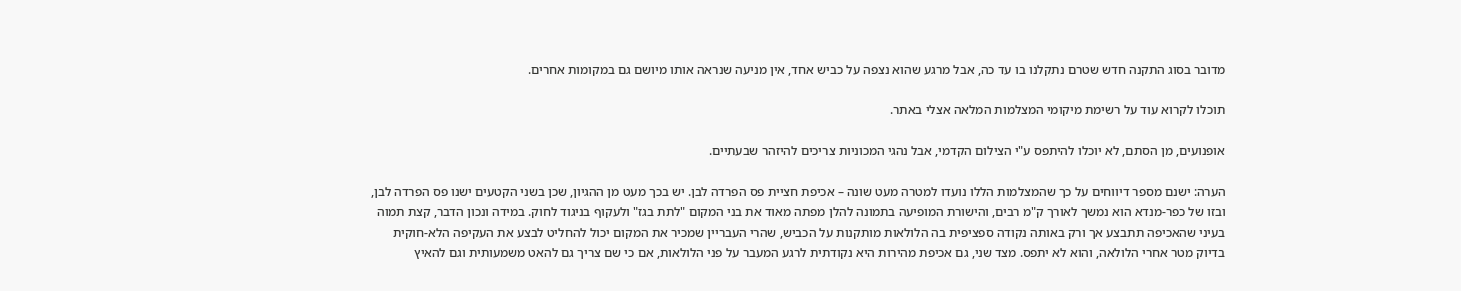מדובר בסוג התקנה חדש שטרם נתקלנו בו עד כה, אבל מרגע שהוא נצפה על כביש אחד, אין מניעה שנראה אותו מיושם גם במקומות אחרים.

תוכלו לקרוא עוד על רשימת מיקומי המצלמות המלאה אצלי באתר.

אופנועים, מן הסתם, לא יוכלו להיתפס ע"י הצילום הקדמי, אבל נהגי המכוניות צריכים להיזהר שבעתיים.

הערה: ישנם מספר דיווחים על כך שהמצלמות הללו נועדו למטרה מעט שונה – אכיפת חציית פס הפרדה לבן. יש בכך מעט מן ההגיון, שכן בשני הקטעים ישנו פס הפרדה לבן, ובזו של כפר-מנדא הוא נמשך לאורך ק"מ רבים, והישורת המופיעה בתמונה להלן מפתה מאוד את בני המקום "לתת בגז" ולעקוף בניגוד לחוק. במידה ונכון הדבר, קצת תמוה בעיני שהאכיפה תתבצע אך ורק באותה נקודה ספציפית בה הלולאות מותקנות על הכביש, שהרי העבריין שמכיר את המקום יכול להחליט לבצע את העקיפה הלא-חוקית בדיוק מטר אחרי הלולאה, והוא לא יתפס. מצד שני, גם אכיפת מהירות היא נקודתית לרגע המעבר על פני הלולאות, אם כי שם צריך גם להאט משמעותית וגם להאיץ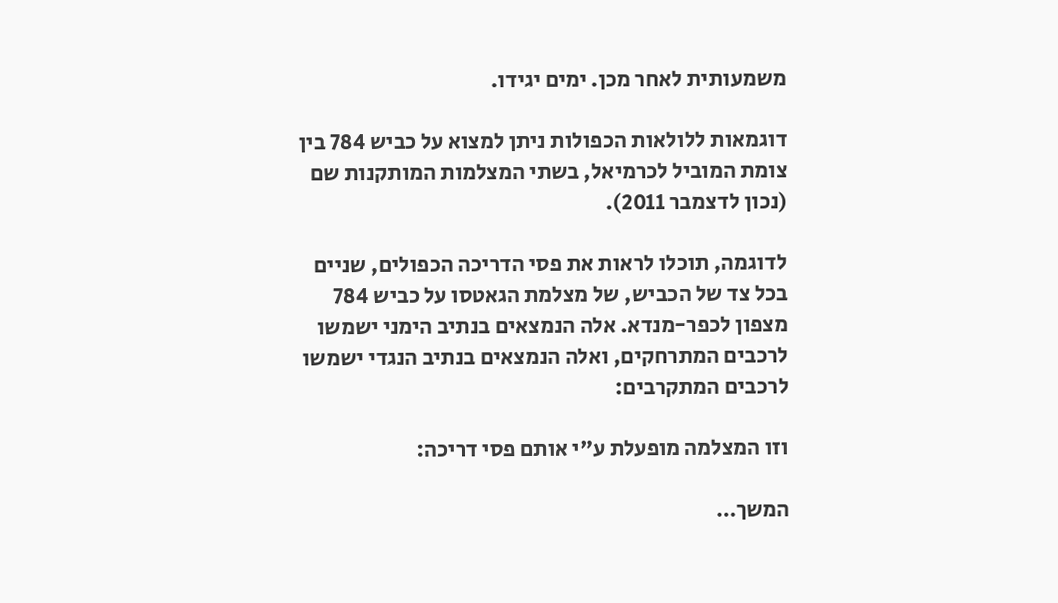משמעותית לאחר מכן. ימים יגידו.

דוגמאות ללולאות הכפולות ניתן למצוא על כביש 784 בין צומת המוביל לכרמיאל, בשתי המצלמות המותקנות שם (נכון לדצמבר 2011).

לדוגמה, תוכלו לראות את פסי הדריכה הכפולים, שניים בכל צד של הכביש, של מצלמת הגאטסו על כביש 784 מצפון לכפר-מנדא. אלה הנמצאים בנתיב הימני ישמשו לרכבים המתרחקים, ואלה הנמצאים בנתיב הנגדי ישמשו לרכבים המתקרבים:

וזו המצלמה מופעלת ע"י אותם פסי דריכה:

המשך…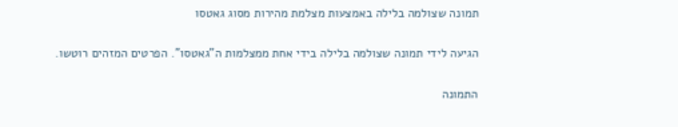תמונה שצולמה בלילה באמצעות מצלמת מהירות מסוג גאטסו

הגיעה לידי תמונה שצולמה בלילה בידי אחת ממצלמות ה"גאטסו". הפרטים המזהים רוטשו.

התמונה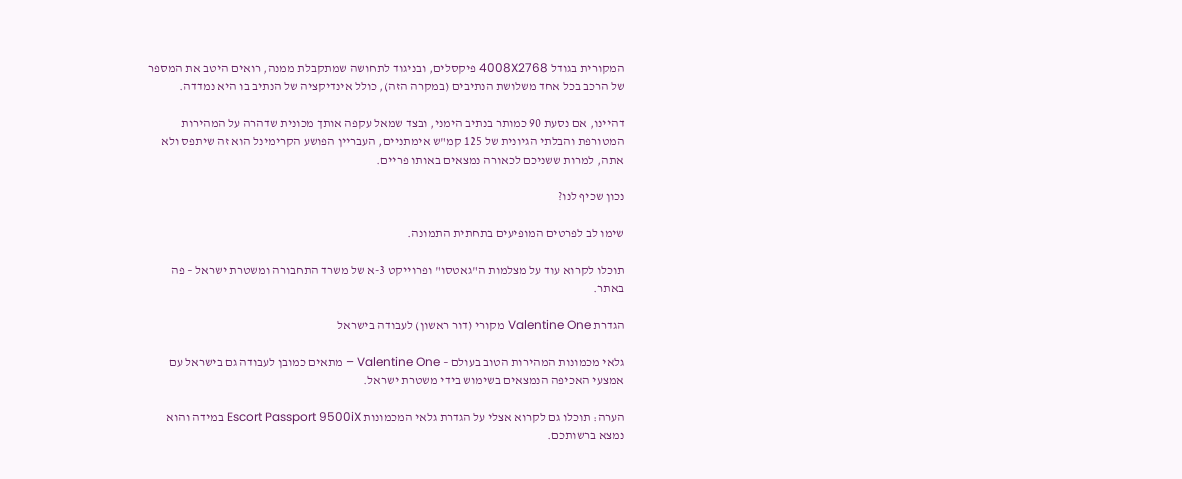המקורית בגודל 4008X2768 פיקסלים, ובניגוד לתחושה שמתקבלת ממנה, רואים היטב את המספר של הרכב בכל אחד משלושת הנתיבים (במקרה הזה), כולל אינדיקציה של הנתיב בו היא נמדדה.

דהיינו, אם נסעת 90 כמותר בנתיב הימני, ובצד שמאל עקפה אותך מכונית שדהרה על המהירות המטורפת והבלתי הגיונית של 125 קמ"ש אימתניים, העבריין הפושע הקרימינל הוא זה שיתפס ולא אתה, למרות ששניכם לכאורה נמצאים באותו פריים.

נכון שכיף לנו?

שימו לב לפרטים המופיעים בתחתית התמונה.

תוכלו לקרוא עוד על מצלמות ה"גאטסו" ופרוייקט 3-א של משרד התחבורה ומשטרת ישראל – פה באתר.

הגדרת Valentine One מקורי (דור ראשון) לעבודה בישראל

גלאי מכמונות המהירות הטוב בעולם – Valentine One – מתאים כמובן לעבודה גם בישראל עם אמצעי האכיפה הנמצאים בשימוש בידי משטרת ישראל.

הערה: תוכלו גם לקרוא אצלי על הגדרת גלאי המכמונות Escort Passport 9500iX במידה והוא נמצא ברשותכם.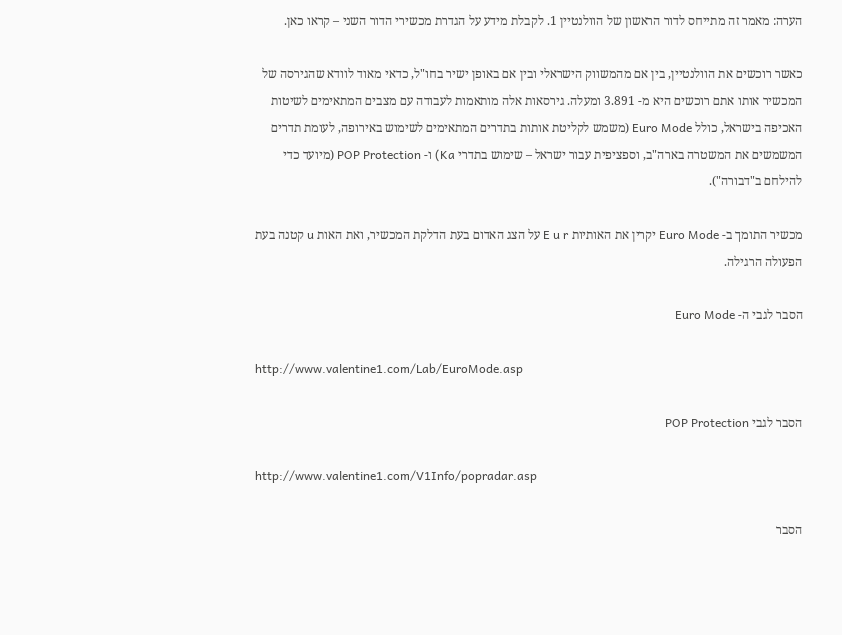הערה: מאמר זה מתייחס לדור הראשון של הוולנטיין 1. לקבלת מידע על הגדרת מכשירי הדור השני – קראו כאן.

כאשר רוכשים את הוולנטיין, בין אם מהמשווק הישראלי ובין אם באופן ישיר בחו"ל, כדאי מאוד לוודא שהגירסה של המכשיר אותו אתם רוכשים היא מ- 3.891 ומעלה. גירסאות אלה מותאמות לעבודה עם מצבים המתאימים לשיטות האכיפה בישראל, כולל Euro Mode (משמש לקליטת אותות בתדרים המתאימים לשימוש באירופה, לעומת תדרים המשמשים את המשטרה בארה"ב, וספציפית עבור ישראל – שימוש בתדרי Ka) ו- POP Protection (מיועד כדי להילחם ב"דבורה").

מכשיר התומך ב- Euro Mode יקרין את האותיות E u r על הצג האדום בעת הדלקת המכשיר, ואת האות u קטנה בעת הפעולה הרגילה.

הסבר לגבי ה- Euro Mode

http://www.valentine1.com/Lab/EuroMode.asp

הסבר לגבי POP Protection

http://www.valentine1.com/V1Info/popradar.asp

הסבר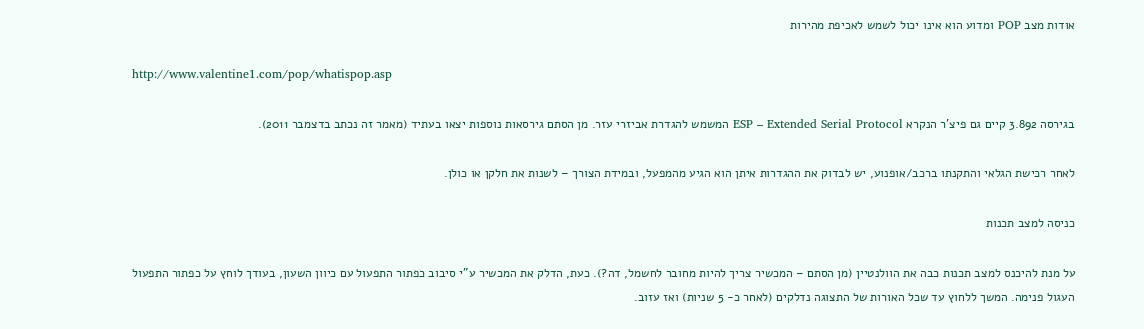אודות מצב POP ומדוע הוא אינו יכול לשמש לאכיפת מהירות

http://www.valentine1.com/pop/whatispop.asp

בגירסה 3.892 קיים גם פיצ'ר הנקרא ESP – Extended Serial Protocol המשמש להגדרת אביזרי עזר. מן הסתם גירסאות נוספות יצאו בעתיד (מאמר זה נכתב בדצמבר 2011).

לאחר רכישת הגלאי והתקנתו ברכב/אופנוע, יש לבדוק את ההגדרות איתן הוא הגיע מהמפעל, ובמידת הצורך – לשנות את חלקן או כולן.

כניסה למצב תכנות

על מנת להיכנס למצב תכנות כבה את הוולנטיין (מן הסתם – המכשיר צריך להיות מחובר לחשמל, דה?). כעת, הדלק את המכשיר ע"י סיבוב כפתור התפעול עם כיוון השעון, בעודך לוחץ על כפתור התפעול העגול פנימה. המשך ללחוץ עד שכל האורות של התצוגה נדלקים (לאחר כ- 5 שניות) ואז עזוב.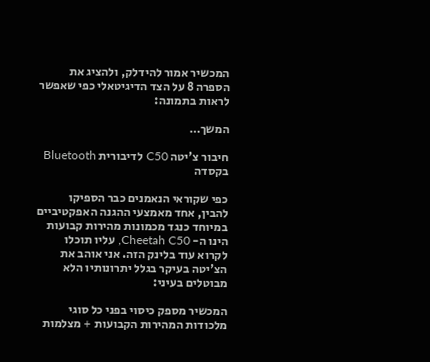המכשיר אמור להידלק, ולהציג את הספרה 8 על הצד הדיגיטאלי כפי שאפשר לראות בתמונה:

המשך…

חיבור צ'יטה C50 לדיבורית Bluetooth בקסדה

כפי שקוראי הנאמנים כבר הספיקו להבין, אחד מאמצעי ההגנה האפקטיביים במיוחד כנגד מכמונות מהירות קבועות הינו ה- Cheetah C50, עליו תוכלו לקרוא עוד בלינק הזה. אני אוהב את הצ'יטה בעיקר בגלל יתרונותיו הלא מבוטלים בעיני:

המכשיר מספק כיסוי בפני כל סוגי מלכודות המהירות הקבועות + מצלמות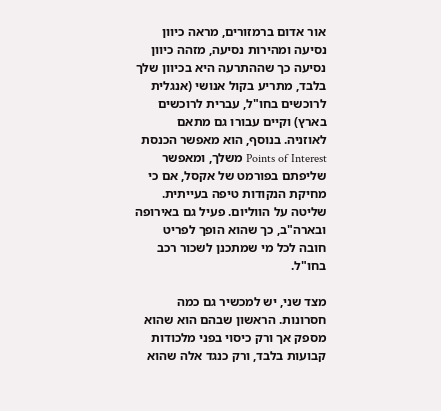אור אדום ברמזורים, מראה כיוון נסיעה ומהירות נסיעה, מזהה כיוון נסיעה כך שההתרעה היא בכיוון שלך בלבד, מתריע בקול אנושי (אנגלית לרוכשים בחו"ל, עברית לרוכשים בארץ) וקיים עבורו גם מתאם לאוזניה. בנוסף, הוא מאפשר הכנסת Points of Interest משלך, ומאפשר שליפתם בפורמט של אקסל, אם כי מחיקת הנקודות טיפה בעייתית. שליטה על הווליום. פעיל גם באירופה ובארה"ב, כך שהוא הופך לפריט חובה לכל מי שמתכנן לשכור רכב בחו"ל.

מצד שני, יש למכשיר גם כמה חסרונות. הראשון שבהם הוא שהוא מספק אך ורק כיסוי בפני מלכודות קבועות בלבד, ורק כנגד אלה שהוא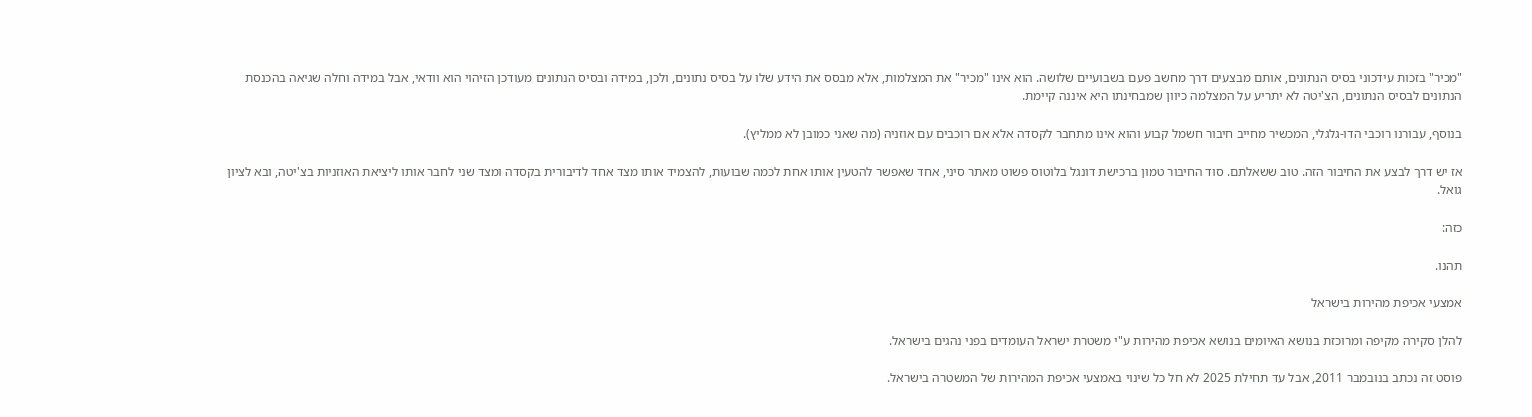"מכיר" בזכות עידכוני בסיס הנתונים, אותם מבצעים דרך מחשב פעם בשבועיים שלושה. הוא אינו "מכיר" את המצלמות, אלא מבסס את הידע שלו על בסיס נתונים, ולכן, במידה ובסיס הנתונים מעודכן הזיהוי הוא וודאי, אבל במידה וחלה שגיאה בהכנסת הנתונים לבסיס הנתונים, הצ'יטה לא יתריע על המצלמה כיוון שמבחינתו היא איננה קיימת.

בנוסף, עבורנו רוכבי הדו-גלגלי, המכשיר מחייב חיבור חשמל קבוע והוא אינו מתחבר לקסדה אלא אם רוכבים עם אוזניה (מה שאני כמובן לא ממליץ).

אז יש דרך לבצע את החיבור הזה. טוב ששאלתם. סוד החיבור טמון ברכישת דונגל בלוטוס פשוט מאתר סיני, אחד שאפשר להטעין אותו אחת לכמה שבועות, להצמיד אותו מצד אחד לדיבורית בקסדה ומצד שני לחבר אותו ליציאת האוזניות בצ'יטה, ובא לציון גואל.

כזה:

תהנו.

אמצעי אכיפת מהירות בישראל

להלן סקירה מקיפה ומרוכזת בנושא האיומים בנושא אכיפת מהירות ע"י משטרת ישראל העומדים בפני נהגים בישראל.

פוסט זה נכתב בנובמבר 2011, אבל עד תחילת 2025 לא חל כל שינוי באמצעי אכיפת המהירות של המשטרה בישראל.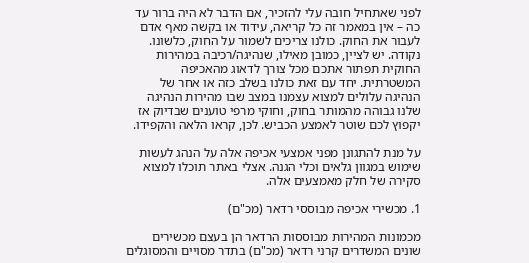לפני שאתחיל חובה עלי להזכיר, אם הדבר לא היה ברור עד כה – אין במאמר זה כל קריאה, עידוד או בקשה מאף אדם לעבור את החוק. כולנו צריכים לשמור על החוק, כלשונו. נקודה. יש לציין, כמובן מאילו, שנהיגה/רכיבה במהירות החוקית תפתור אתכם מכל צורך לדאוג מהאכיפה המשטרתית. יחד עם זאת כולנו בשלב כזה או אחר של הנהיגה עלולים למצוא עצמנו במצב שבו מהירות הנהיגה שלנו גבוהה מהמותר בחוק, וחוקי מרפי טוענים שבדיוק אז יקפוץ לכם שוטר לאמצע הכביש. לכן, קראו הלאה והקפידו.

על מנת להתגונן מפני אמצעי אכיפה אלה על הנהג לעשות שימוש במגוון גלאים וכלי הגנה. אצלי באתר תוכלו למצוא סקירה של חלק מאמצעים אלה.

1. מכשירי אכיפה מבוססי רדאר (מכ"ם)

מכמונות המהירות מבוססות הרדאר הן בעצם מכשירים שונים המשדרים קרני רדאר (מכ"ם) בתדר מסויים והמסוגלים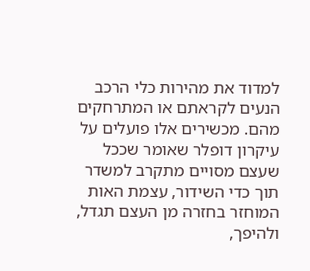למדוד את מהירות כלי הרכב הנעים לקראתם או המתרחקים מהם. מכשירים אלו פועלים על עיקרון דופלר שאומר שככל שעצם מסויים מתקרב למשדר תוך כדי השידור, עצמת האות המוחזר בחזרה מן העצם תגדל, ולהיפך,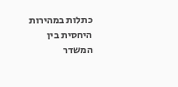כתלות במהירות היחסית בין המשדר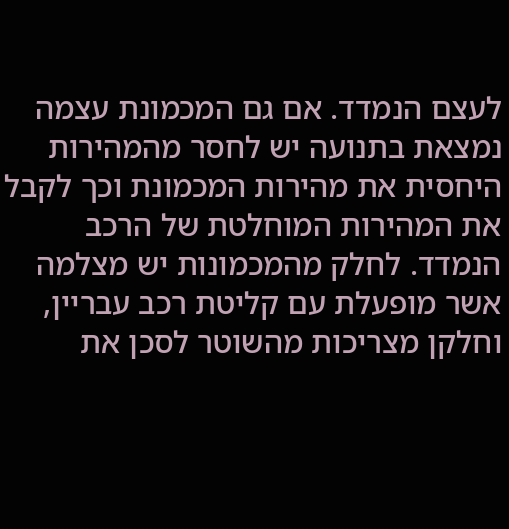לעצם הנמדד. אם גם המכמונת עצמה נמצאת בתנועה יש לחסר מהמהירות היחסית את מהירות המכמונת וכך לקבל את המהירות המוחלטת של הרכב הנמדד. לחלק מהמכמונות יש מצלמה אשר מופעלת עם קליטת רכב עבריין, וחלקן מצריכות מהשוטר לסכן את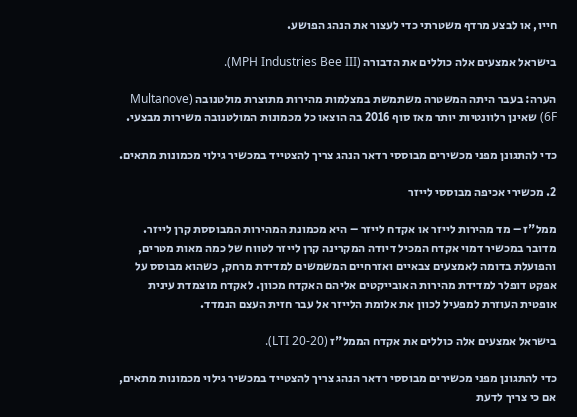חייו, או לבצע מרדף משטרתי כדי לעצור את הנהג הפושע.

בישראל אמצעים אלה כוללים את הדבורה (MPH Industries Bee III).

הערה: בעבר היתה המשטרה משתמשת במצלמות מהירות מתוצרת מולטנובה (Multanove 6F) שאינן רלוונטיות יותר מאז סוף 2016 בה הוצאו כל מכמונות המולטנובה משירות מבצעי.

כדי להתגונן מפני מכשירים מבוססי רדאר הנהג צריך להצטייד במכשיר גילוי מכמונות מתאים.

2. מכשירי אכיפה מבוססי לייזר

ממל"ז – מד מהירות לייזר או אקדח לייזר – היא מכמונת המהירות המבוססת קרן לייזר. מדובר במכשיר דמוי אקדח המכיל דיודה המקרינה קרן לייזר לטווח של כמה מאות מטרים, והפועלת בדומה לאמצעים צבאיים ואזרחיים המשמשים למדידת מרחק, כשהוא מבוסס על אפקט דופלר למדידת מהירות האובייקטים אליהם האקדח מכוון. לאקדח מוצמדת עינית אופטית העוזרת למפעיל לכוון את אלומת הלייזר אל עבר חזית העצם הנמדד.

בישראל אמצעים אלה כוללים את אקדח הממל"ז (LTI 20-20).

כדי להתגונן מפני מכשירים מבוססי רדאר הנהג צריך להצטייד במכשיר גילוי מכמונות מתאים, אם כי צריך לדעת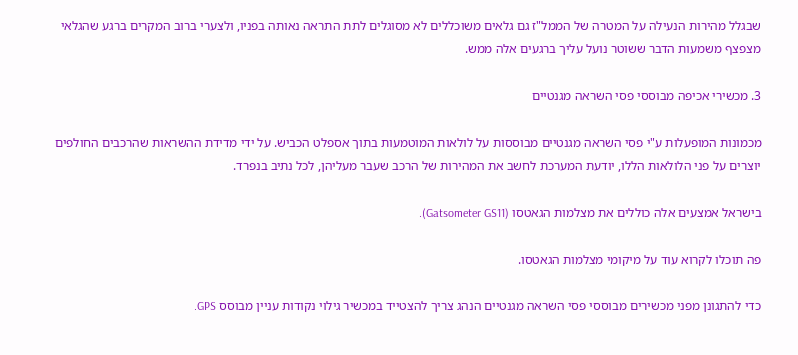שבגלל מהירות הנעילה על המטרה של הממל"ז גם גלאים משוכללים לא מסוגלים לתת התראה נאותה בפניו, ולצערי ברוב המקרים ברגע שהגלאי מצפצף משמעות הדבר ששוטר נועל עליך ברגעים אלה ממש.

3. מכשירי אכיפה מבוססי פסי השראה מגנטיים

מכמונות המופעלות ע"י פסי השראה מגנטיים מבוססות על לולאות המוטמעות בתוך אספלט הכביש. על ידי מדידת ההשראות שהרכבים החולפים יוצרים על פני הלולאות הללו, יודעת המערכת לחשב את המהירות של הרכב שעבר מעליהן, לכל נתיב בנפרד.

בישראל אמצעים אלה כוללים את מצלמות הגאטסו (Gatsometer GS11).

פה תוכלו לקרוא עוד על מיקומי מצלמות הגאטסו.

כדי להתגונן מפני מכשירים מבוססי פסי השראה מגנטיים הנהג צריך להצטייד במכשיר גילוי נקודות עניין מבוסס GPS.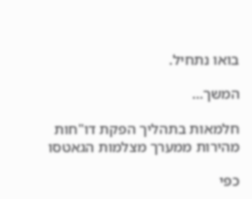בואו נתחיל.

המשך…

חלמאות בתהליך הפקת דו"חות מהירות ממערך מצלמות הגאטסו

כפי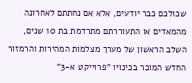שכולכם כבר יודעים, אלא אם נחתתם לאחרונה מהמאדים או התעוררתם מתרדמת בת 10 שנים, השלב הראשון של מערך מצלמות המהירות והרמזור החדש המוכר בכינויו "פרוייקט א-3"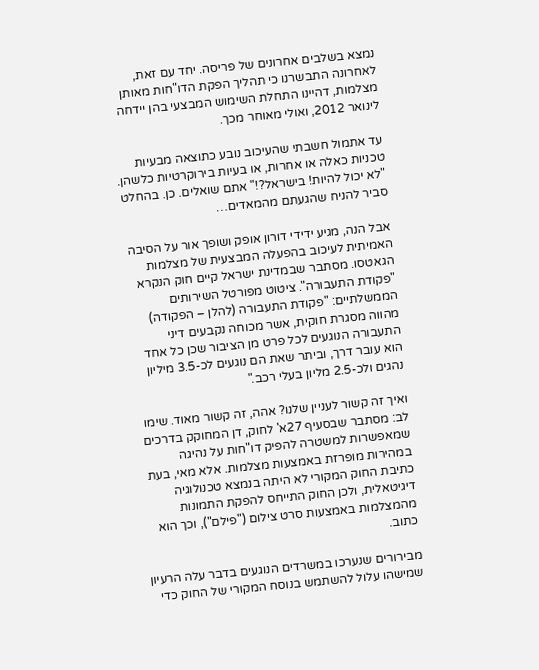נמצא בשלבים אחרונים של פריסה. יחד עם זאת, לאחרונה התבשרנו כי תהליך הפקת הדו"חות מאותן מצלמות, דהיינו התחלת השימוש המבצעי בהן יידחה לינואר 2012, ואולי מאוחר מכך.

עד אתמול חשבתי שהעיכוב נובע כתוצאה מבעיות טכניות כאלה או אחרות, או בעיות בירוקרטיות כלשהן. "לא יכול להיות! בישראל?!" אתם שואלים. כן. בהחלט סביר להניח שהגעתם מהמאדים…

אבל הנה, מגיע ידידי דורון אופק ושופך אור על הסיבה האמיתית לעיכוב בהפעלה המבצעית של מצלמות הגאטסו. מסתבר שבמדינת ישראל קיים חוק הנקרא "פקודת התעבורה". ציטוט מפורטל השירותים הממשלתיים: "פקודת התעבורה (להלן – הפקודה) מהווה מסגרת חוקית, אשר מכוחה נקבעים דיני התעבורה הנוגעים לכל פרט מן הציבור שכן כל אחד הוא עובר דרך, וביתר שאת הם נוגעים לכ-3.5 מיליון נהגים ולכ-2.5 מליון בעלי רכב."

ואיך זה קשור לעניין שלנו? אהה, זה קשור מאוד. שימו לב: מסתבר שבסעיף 27א' לחוק, דן המחוקק בדרכים שמאפשרות למשטרה להפיק דו"חות על נהיגה במהירות מופרזת באמצעות מצלמות. אלא מאי, בעת כתיבת החוק המקורי לא היתה בנמצא טכנולוגיה דיגיטאלית, ולכן החוק התייחס להפקת התמונות מהמצלמות באמצעות סרט צילום ("פילם"), וכך הוא כתוב.

מבירורים שנערכו במשרדים הנוגעים בדבר עלה הרעיון שמישהו עלול להשתמש בנוסח המקורי של החוק כדי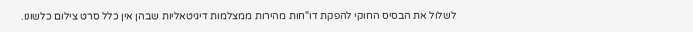לשלול את הבסיס החוקי להפקת דו"חות מהירות ממצלמות דיגיטאליות שבהן אין כלל סרט צילום כלשונו.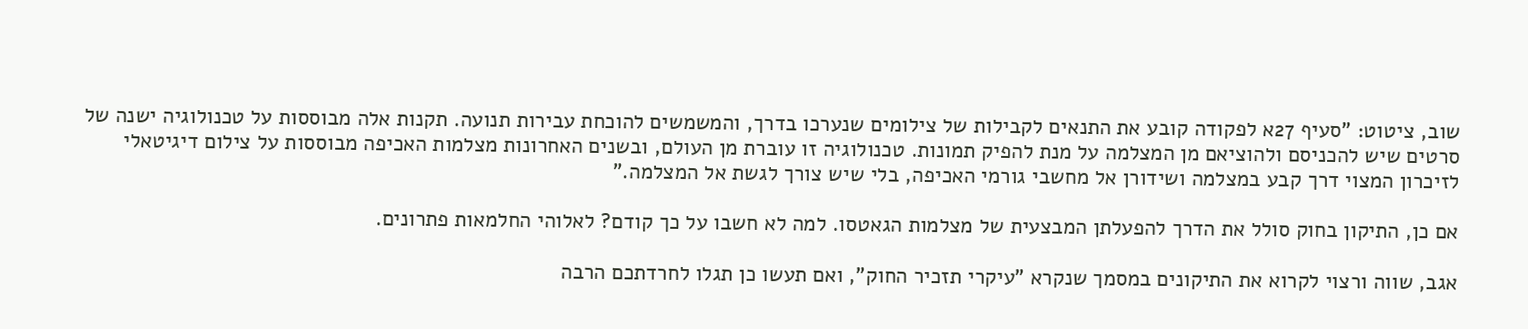שוב, ציטוט: "סעיף 27א לפקודה קובע את התנאים לקבילות של צילומים שנערכו בדרך, והמשמשים להוכחת עבירות תנועה. תקנות אלה מבוססות על טכנולוגיה ישנה של סרטים שיש להכניסם ולהוציאם מן המצלמה על מנת להפיק תמונות. טכנולוגיה זו עוברת מן העולם, ובשנים האחרונות מצלמות האכיפה מבוססות על צילום דיגיטאלי לזיכרון המצוי דרך קבע במצלמה ושידורן אל מחשבי גורמי האכיפה, בלי שיש צורך לגשת אל המצלמה."

אם כן, התיקון בחוק סולל את הדרך להפעלתן המבצעית של מצלמות הגאטסו. למה לא חשבו על כך קודם? לאלוהי החלמאות פתרונים.

אגב, שווה ורצוי לקרוא את התיקונים במסמך שנקרא "עיקרי תזכיר החוק", ואם תעשו כן תגלו לחרדתכם הרבה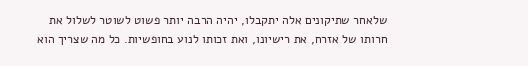שלאחר שתיקונים אלה יתקבלו, יהיה הרבה יותר פשוט לשוטר לשלול את חרותו של אזרח, את רישיונו, ואת זכותו לנוע בחופשיות. כל מה שצריך הוא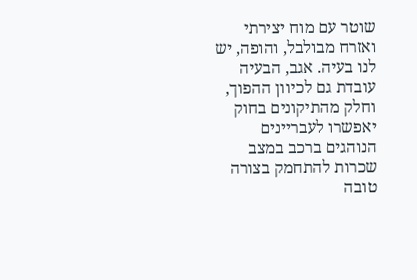שוטר עם מוח יצירתי ואזרח מבולבל, והופה, יש לנו בעיה. אגב, הבעיה עובדת גם לכיוון ההפוך, וחלק מהתיקונים בחוק יאפשרו לעבריינים הנוהגים ברכב במצב שכרות להתחמק בצורה טובה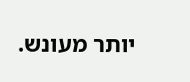יותר מעונש.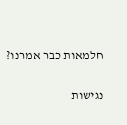חלמאות כבר אמרנו?

נגישות